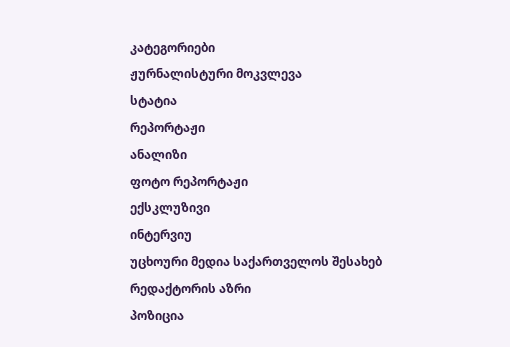კატეგორიები
ჟურნალისტური მოკვლევა
სტატია
რეპორტაჟი
ანალიზი
ფოტო რეპორტაჟი
ექსკლუზივი
ინტერვიუ
უცხოური მედია საქართველოს შესახებ
რედაქტორის აზრი
პოზიცია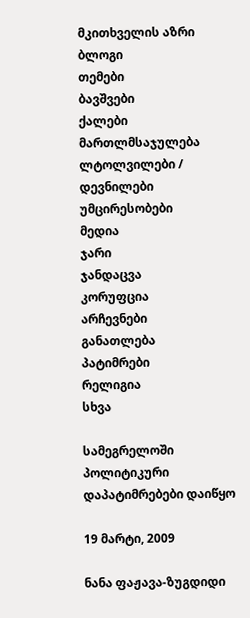მკითხველის აზრი
ბლოგი
თემები
ბავშვები
ქალები
მართლმსაჯულება
ლტოლვილები / დევნილები
უმცირესობები
მედია
ჯარი
ჯანდაცვა
კორუფცია
არჩევნები
განათლება
პატიმრები
რელიგია
სხვა

სამეგრელოში პოლიტიკური დაპატიმრებები დაიწყო

19 მარტი, 2009

ნანა ფაჟავა-ზუგდიდი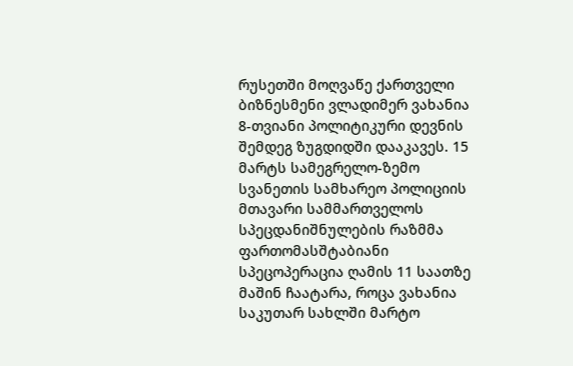რუსეთში მოღვაწე ქართველი ბიზნესმენი ვლადიმერ ვახანია 8-თვიანი პოლიტიკური დევნის შემდეგ ზუგდიდში დააკავეს. 15 მარტს სამეგრელო-ზემო სვანეთის სამხარეო პოლიციის მთავარი სამმართველოს სპეცდანიშნულების რაზმმა ფართომასშტაბიანი სპეცოპერაცია ღამის 11 საათზე მაშინ ჩაატარა, როცა ვახანია საკუთარ სახლში მარტო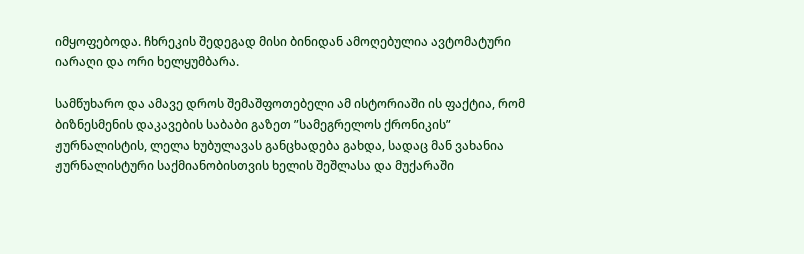იმყოფებოდა. ჩხრეკის შედეგად მისი ბინიდან ამოღებულია ავტომატური იარაღი და ორი ხელყუმბარა.

სამწუხარო და ამავე დროს შემაშფოთებელი ამ ისტორიაში ის ფაქტია, რომ ბიზნესმენის დაკავების საბაბი გაზეთ ”სამეგრელოს ქრონიკის” ჟურნალისტის, ლელა ხუბულავას განცხადება გახდა, სადაც მან ვახანია ჟურნალისტური საქმიანობისთვის ხელის შეშლასა და მუქარაში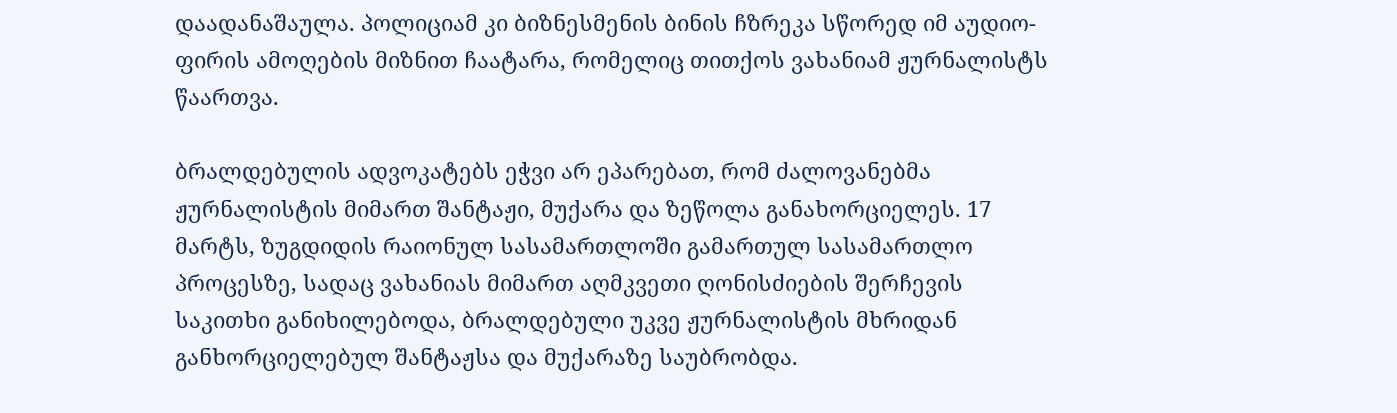დაადანაშაულა. პოლიციამ კი ბიზნესმენის ბინის ჩზრეკა სწორედ იმ აუდიო-ფირის ამოღების მიზნით ჩაატარა, რომელიც თითქოს ვახანიამ ჟურნალისტს წაართვა.

ბრალდებულის ადვოკატებს ეჭვი არ ეპარებათ, რომ ძალოვანებმა ჟურნალისტის მიმართ შანტაჟი, მუქარა და ზეწოლა განახორციელეს. 17 მარტს, ზუგდიდის რაიონულ სასამართლოში გამართულ სასამართლო პროცესზე, სადაც ვახანიას მიმართ აღმკვეთი ღონისძიების შერჩევის საკითხი განიხილებოდა, ბრალდებული უკვე ჟურნალისტის მხრიდან განხორციელებულ შანტაჟსა და მუქარაზე საუბრობდა.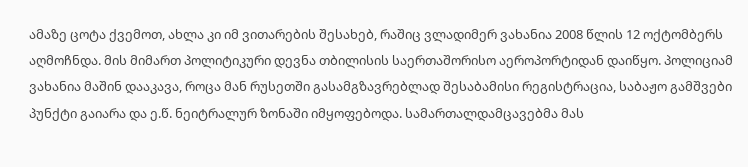ამაზე ცოტა ქვემოთ, ახლა კი იმ ვითარების შესახებ, რაშიც ვლადიმერ ვახანია 2008 წლის 12 ოქტომბერს აღმოჩნდა. მის მიმართ პოლიტიკური დევნა თბილისის საერთაშორისო აეროპორტიდან დაიწყო. პოლიციამ ვახანია მაშინ დააკავა, როცა მან რუსეთში გასამგზავრებლად შესაბამისი რეგისტრაცია, საბაჟო გამშვები პუნქტი გაიარა და ე.წ. ნეიტრალურ ზონაში იმყოფებოდა. სამართალდამცავებმა მას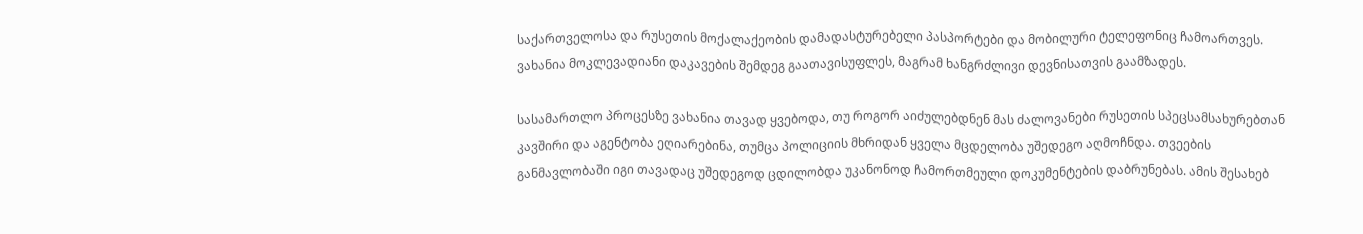საქართველოსა და რუსეთის მოქალაქეობის დამადასტურებელი პასპორტები და მობილური ტელეფონიც ჩამოართვეს. ვახანია მოკლევადიანი დაკავების შემდეგ გაათავისუფლეს, მაგრამ ხანგრძლივი დევნისათვის გაამზადეს.

სასამართლო პროცესზე ვახანია თავად ყვებოდა, თუ როგორ აიძულებდნენ მას ძალოვანები რუსეთის სპეცსამსახურებთან კავშირი და აგენტობა ეღიარებინა, თუმცა პოლიციის მხრიდან ყველა მცდელობა უშედეგო აღმოჩნდა. თვეების განმავლობაში იგი თავადაც უშედეგოდ ცდილობდა უკანონოდ ჩამორთმეული დოკუმენტების დაბრუნებას. ამის შესახებ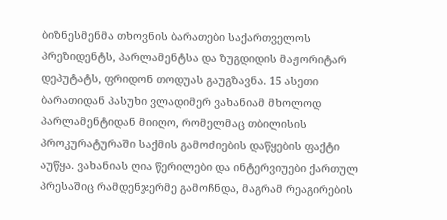ბიზნესმენმა თხოვნის ბარათები საქართველოს პრეზიდენტს, პარლამენტსა და ზუგდიდის მაჟორიტარ დეპუტატს, ფრიდონ თოდუას გაუგზავნა. 15 ასეთი ბარათიდან პასუხი ვლადიმერ ვახანიამ მხოლოდ პარლამენტიდან მიიღო, რომელმაც თბილისის პროკურატურაში საქმის გამოძიების დაწყების ფაქტი აუწყა. ვახანიას ღია წერილები და ინტერვიუები ქართულ პრესაშიც რამდენჯერმე გამოჩნდა, მაგრამ რეაგირების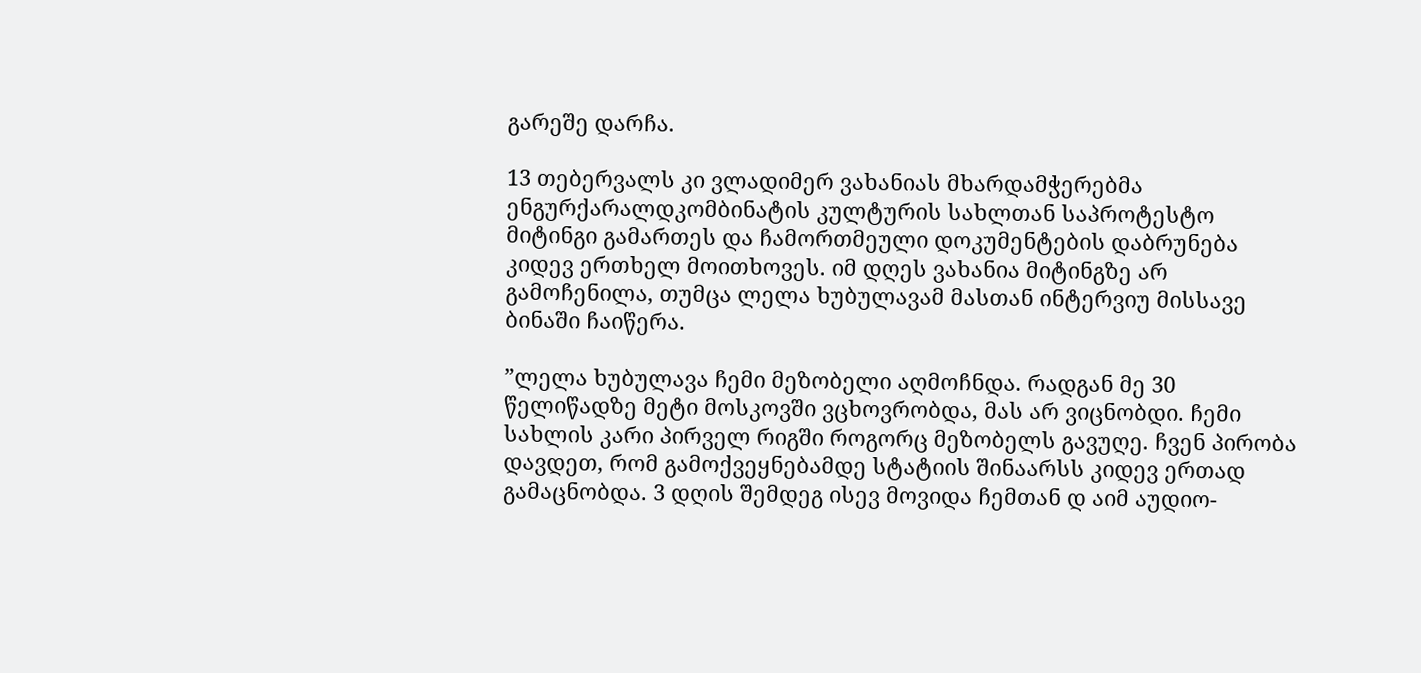გარეშე დარჩა.

13 თებერვალს კი ვლადიმერ ვახანიას მხარდამჭერებმა ენგურქარალდკომბინატის კულტურის სახლთან საპროტესტო მიტინგი გამართეს და ჩამორთმეული დოკუმენტების დაბრუნება კიდევ ერთხელ მოითხოვეს. იმ დღეს ვახანია მიტინგზე არ გამოჩენილა, თუმცა ლელა ხუბულავამ მასთან ინტერვიუ მისსავე ბინაში ჩაიწერა.

”ლელა ხუბულავა ჩემი მეზობელი აღმოჩნდა. რადგან მე 30 წელიწადზე მეტი მოსკოვში ვცხოვრობდა, მას არ ვიცნობდი. ჩემი სახლის კარი პირველ რიგში როგორც მეზობელს გავუღე. ჩვენ პირობა დავდეთ, რომ გამოქვეყნებამდე სტატიის შინაარსს კიდევ ერთად გამაცნობდა. 3 დღის შემდეგ ისევ მოვიდა ჩემთან დ აიმ აუდიო-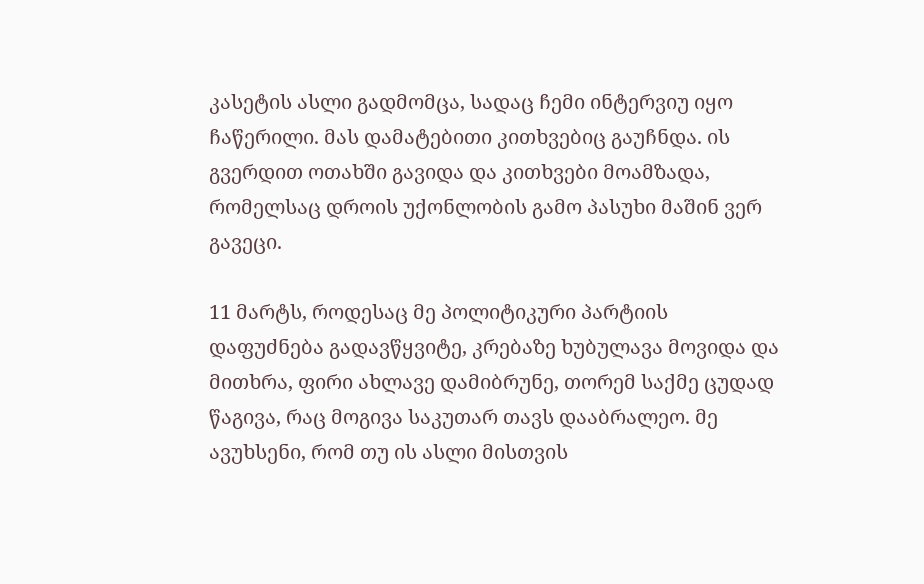კასეტის ასლი გადმომცა, სადაც ჩემი ინტერვიუ იყო ჩაწერილი. მას დამატებითი კითხვებიც გაუჩნდა. ის გვერდით ოთახში გავიდა და კითხვები მოამზადა, რომელსაც დროის უქონლობის გამო პასუხი მაშინ ვერ გავეცი.

11 მარტს, როდესაც მე პოლიტიკური პარტიის დაფუძნება გადავწყვიტე, კრებაზე ხუბულავა მოვიდა და მითხრა, ფირი ახლავე დამიბრუნე, თორემ საქმე ცუდად წაგივა, რაც მოგივა საკუთარ თავს დააბრალეო. მე ავუხსენი, რომ თუ ის ასლი მისთვის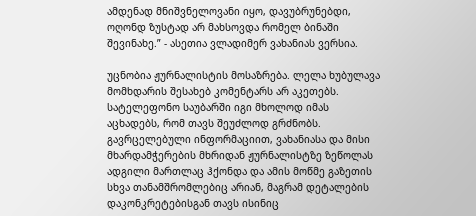ამდენად მნიშვნელოვანი იყო, დავუბრუნებდი, ოღონდ ზუსტად არ მახსოვდა რომელ ბინაში შევინახე.” - ასეთია ვლადიმერ ვახანიას ვერსია.

უცნობია ჟურნალისტის მოსაზრება. ლელა ხუბულავა მომხდარის შესახებ კომენტარს არ აკეთებს. სატელეფონო საუბარში იგი მხოლოდ იმას აცხადებს, რომ თავს შეუძლოდ გრძნობს. გავრცელებული ინფორმაციით, ვახანიასა და მისი მხარდამჭერების მხრიდან ჟურნალისტზე ზეწოლას ადგილი მართლაც ჰქონდა და ამის მოწმე გაზეთის სხვა თანამშრომლებიც არიან, მაგრამ დეტალების დაკონკრეტებისგან თავს ისინიც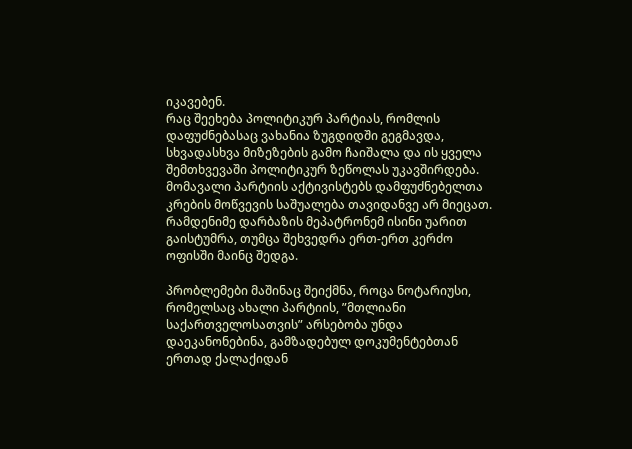იკავებენ.
რაც შეეხება პოლიტიკურ პარტიას, რომლის დაფუძნებასაც ვახანია ზუგდიდში გეგმავდა, სხვადასხვა მიზეზების გამო ჩაიშალა და ის ყველა შემთხვევაში პოლიტიკურ ზეწოლას უკავშირდება. მომავალი პარტიის აქტივისტებს დამფუძნებელთა კრების მოწვევის საშუალება თავიდანვე არ მიეცათ. რამდენიმე დარბაზის მეპატრონემ ისინი უარით გაისტუმრა, თუმცა შეხვედრა ერთ-ერთ კერძო ოფისში მაინც შედგა.

პრობლემები მაშინაც შეიქმნა, როცა ნოტარიუსი, რომელსაც ახალი პარტიის, ”მთლიანი საქართველოსათვის” არსებობა უნდა დაეკანონებინა, გამზადებულ დოკუმენტებთან ერთად ქალაქიდან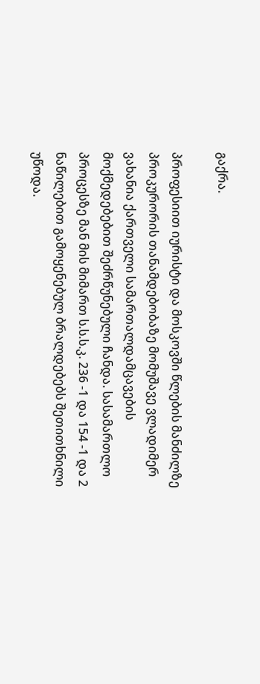გაქრა.

პროფესიით იურისტი და მოსკოვში წლების მანძილზე პროკურორის თანამდებობაზე მომუშავე ვლადიმერ ვახანია ქართველი სამართალდამცავების მოქმედებებით შეძრწუნებული ჩანდა. სასამართლო პროცესზე მან მის მიმართ ს.ს.ს.კ. 236 -1 და 154 -1 და 2 ნაწილებით გამოყენებულ ბრალდებებს შეთითხნილი უწოდა.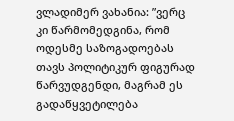ვლადიმერ ვახანია: ”ვერც კი წარმომედგინა, რომ ოდესმე საზოგადოებას თავს პოლიტიკურ ფიგურად წარვუდგენდი, მაგრამ ეს გადაწყვეტილება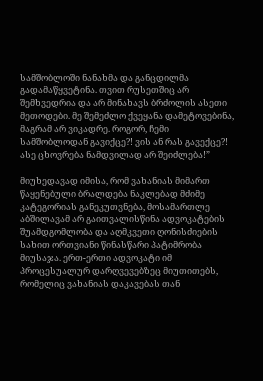სამშობლოში ნანახმა და განცდილმა გადამაწყვეტინა. თვით რუსეთშიც არ შემხვედრია და არ მინახავს ბრძოლის ასეთი მეთოდები. მე შემეძლო ქვეყანა დამეტოვებინა, მაგრამ არ ვიკადრე. როგორ, ჩემი სამშობლოდან გავიქცე?! ვის ან რას გავექცე?! ასე ცხოვრება ნამდვილად არ შეიძლება!”

მიუხედავად იმისა, რომ ვახანიას მიმართ წაყენებული ბრალდება ნაკლებად მძიმე კატეგორიას განეკუთვნება, მოსამართლე აბშილავამ არ გაითვალისწინა ადვოკატების შუამდგომლობა და აღმკვეთი ღონისძიების სახით ორთვიანი წინასწარი პატიმრობა მიუსაჯა. ერთ-ერთი ადვოკატი იმ პროცესუალურ დარღვევებზეც მიუთითებს, რომელიც ვახანიას დაკავებას თან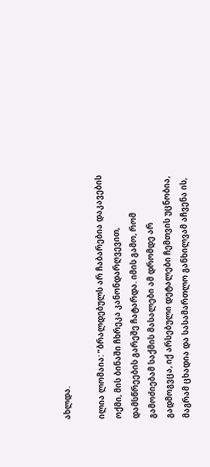ახლდა.

ილია ლომაია: ”ბრალდებულს არ ჩაბარებია დაკავების ოქმი, მის ბინაში ჩხრეკა კანონდარღვევით, დამსწრეების გარეშე ჩატარდა. იმის გამო, რომ გამოძიებამ საქმის მასალები ამ დრომდე არ გადმოგვცა, იქ არსებული დეტალები ჩემთვის უცნობია, მაგრამ ცხადია და სასამართლო განხილვამ აჩვენა ის,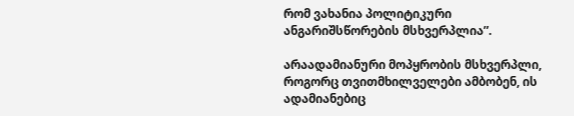რომ ვახანია პოლიტიკური ანგარიშსწორების მსხვერპლია”.

არაადამიანური მოპყრობის მსხვერპლი, როგორც თვითმხილველები ამბობენ, ის ადამიანებიც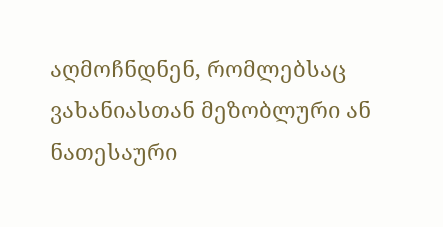აღმოჩნდნენ, რომლებსაც ვახანიასთან მეზობლური ან ნათესაური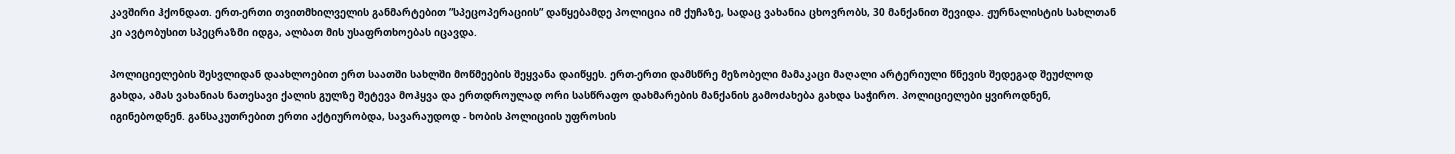კავშირი ჰქონდათ. ერთ-ერთი თვითმხილველის განმარტებით ”სპეცოპერაციის” დაწყებამდე პოლიცია იმ ქუჩაზე, სადაც ვახანია ცხოვრობს, 30 მანქანით შევიდა. ჟურნალისტის სახლთან კი ავტობუსით სპეცრაზმი იდგა, ალბათ მის უსაფრთხოებას იცავდა.

პოლიციელების შესვლიდან დაახლოებით ერთ საათში სახლში მოწმეების შეყვანა დაიწყეს. ერთ-ერთი დამსწრე მეზობელი მამაკაცი მაღალი არტერიული წნევის შედეგად შეუძლოდ გახდა, ამას ვახანიას ნათესავი ქალის გულზე შეტევა მოჰყვა და ერთდროულად ორი სასწრაფო დახმარების მანქანის გამოძახება გახდა საჭირო. პოლიციელები ყვიროდნენ, იგინებოდნენ. განსაკუთრებით ერთი აქტიურობდა, სავარაუდოდ - ხობის პოლიციის უფროსის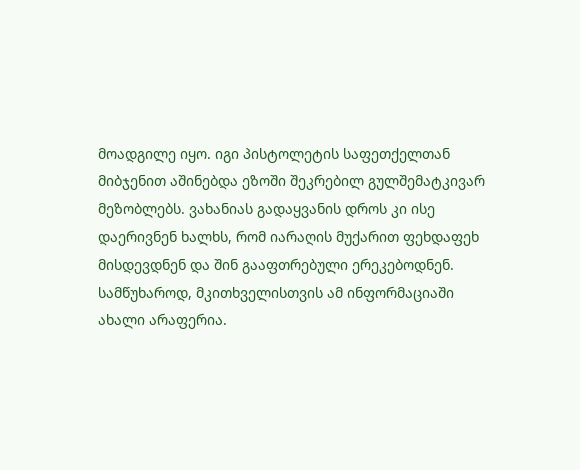მოადგილე იყო. იგი პისტოლეტის საფეთქელთან მიბჯენით აშინებდა ეზოში შეკრებილ გულშემატკივარ მეზობლებს. ვახანიას გადაყვანის დროს კი ისე დაერივნენ ხალხს, რომ იარაღის მუქარით ფეხდაფეხ მისდევდნენ და შინ გააფთრებული ერეკებოდნენ.
სამწუხაროდ, მკითხველისთვის ამ ინფორმაციაში ახალი არაფერია.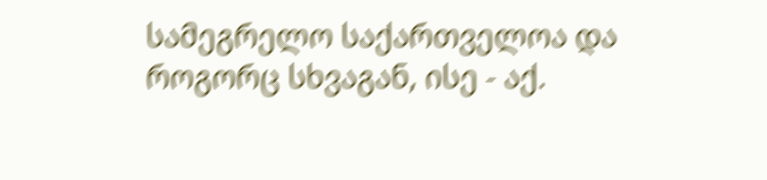სამეგრელო საქართველოა და როგორც სხვაგან, ისე - აქ.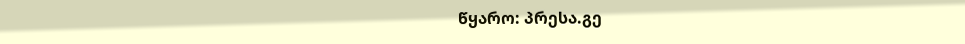წყარო: პრესა.გე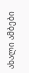ახალი ამბები